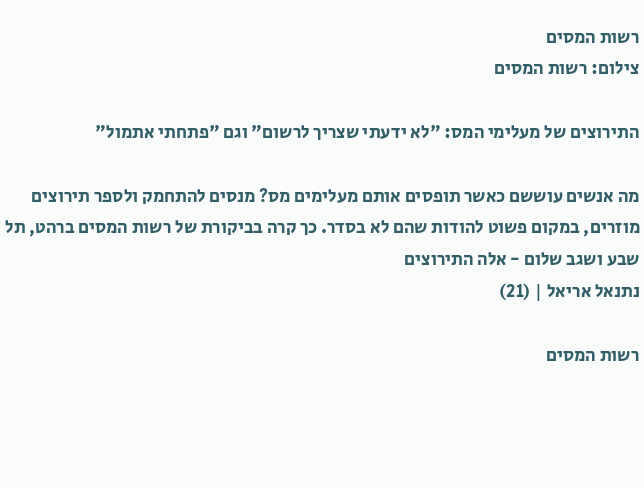רשות המסים
צילום: רשות המסים

התירוצים של מעלימי המס: "לא ידעתי שצריך לרשום" וגם "פתחתי אתמול"

מה אנשים עוששם כאשר תופסים אותם מעלימים מס? מנסים להתחמק ולספר תירוצים מוזרים, במקום פשוט להודות שהם לא בסדר. כך קרה בביקורת של רשות המסים ברהט, תל שבע ושגב שלום - אלה התירוצים
נתנאל אריאל | (21)

רשות המסים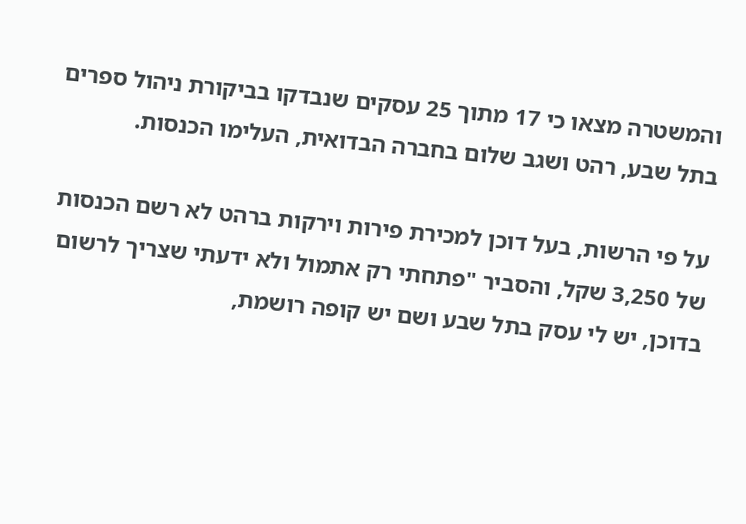והמשטרה מצאו כי 17 מתוך 25 עסקים שנבדקו בביקורת ניהול ספרים בתל שבע, רהט ושגב שלום בחברה הבדואית, העלימו הכנסות.

על פי הרשות, בעל דוכן למכירת פירות וירקות ברהט לא רשם הכנסות של 3,250 שקל, והסביר "פתחתי רק אתמול ולא ידעתי שצריך לרשום בדוכן, יש לי עסק בתל שבע ושם יש קופה רושמת,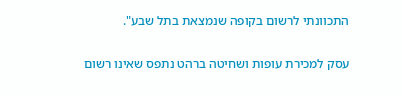התכוונתי לרשום בקופה שנמצאת בתל שבע".

עסק למכירת עופות ושחיטה ברהט נתפס שאינו רשום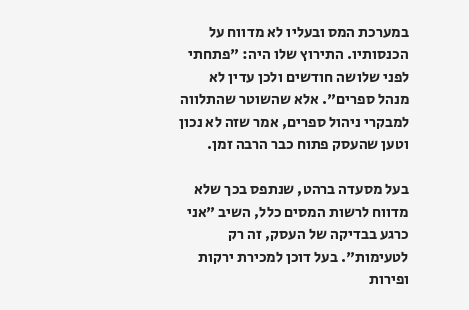במערכת המס ובעליו לא מדווח על הכנסותיו. התירוץ שלו היה: "פתחתי לפני שלושה חודשים ולכן עדין לא מנהל ספרים". אלא שהשוטר שהתלווה למבקרי ניהול ספרים, אמר שזה לא נכון וטען שהעסק פתוח כבר הרבה זמן.

בעל מסעדה ברהט, שנתפס בכך שלא מדווח לרשות המסים כלל, השיב "אני כרגע בבדיקה של העסק, זה רק לטעימות". בעל דוכן למכירת ירקות ופירות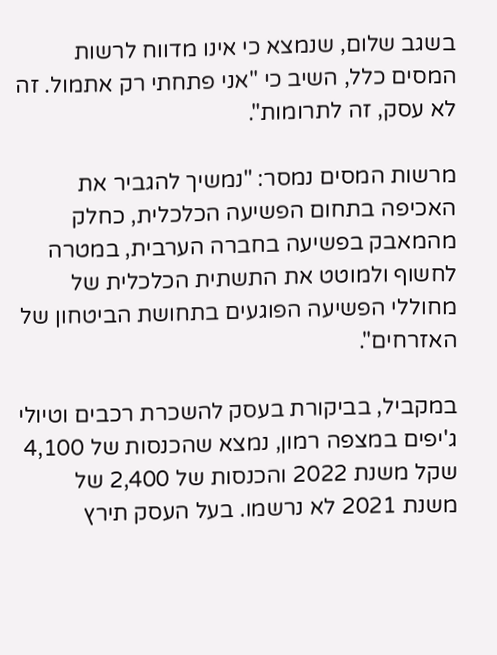בשגב שלום, שנמצא כי אינו מדווח לרשות המסים כלל, השיב כי "אני פתחתי רק אתמול. זה לא עסק, זה לתרומות".

מרשות המסים נמסר: "נמשיך להגביר את האכיפה בתחום הפשיעה הכלכלית, כחלק מהמאבק בפשיעה בחברה הערבית, במטרה לחשוף ולמוטט את התשתית הכלכלית של מחוללי הפשיעה הפוגעים בתחושת הביטחון של האזרחים".

במקביל, בביקורת בעסק להשכרת רכבים וטיולי ג'יפים במצפה רמון, נמצא שהכנסות של 4,100 שקל משנת 2022 והכנסות של 2,400 של משנת 2021 לא נרשמו. בעל העסק תירץ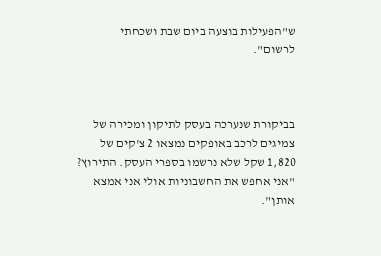ש"הפעילות בוצעה ביום שבת ושכחתי לרשום".



בביקורת שנערכה בעסק לתיקון ומכירה של צמיגים לרכב באופקים נמצאו 2 צ'קים של 1,820 שקל שלא נרשמו בספרי העסק. התירוץ? "אני אחפש את החשבוניות אולי אני אמצא אותן".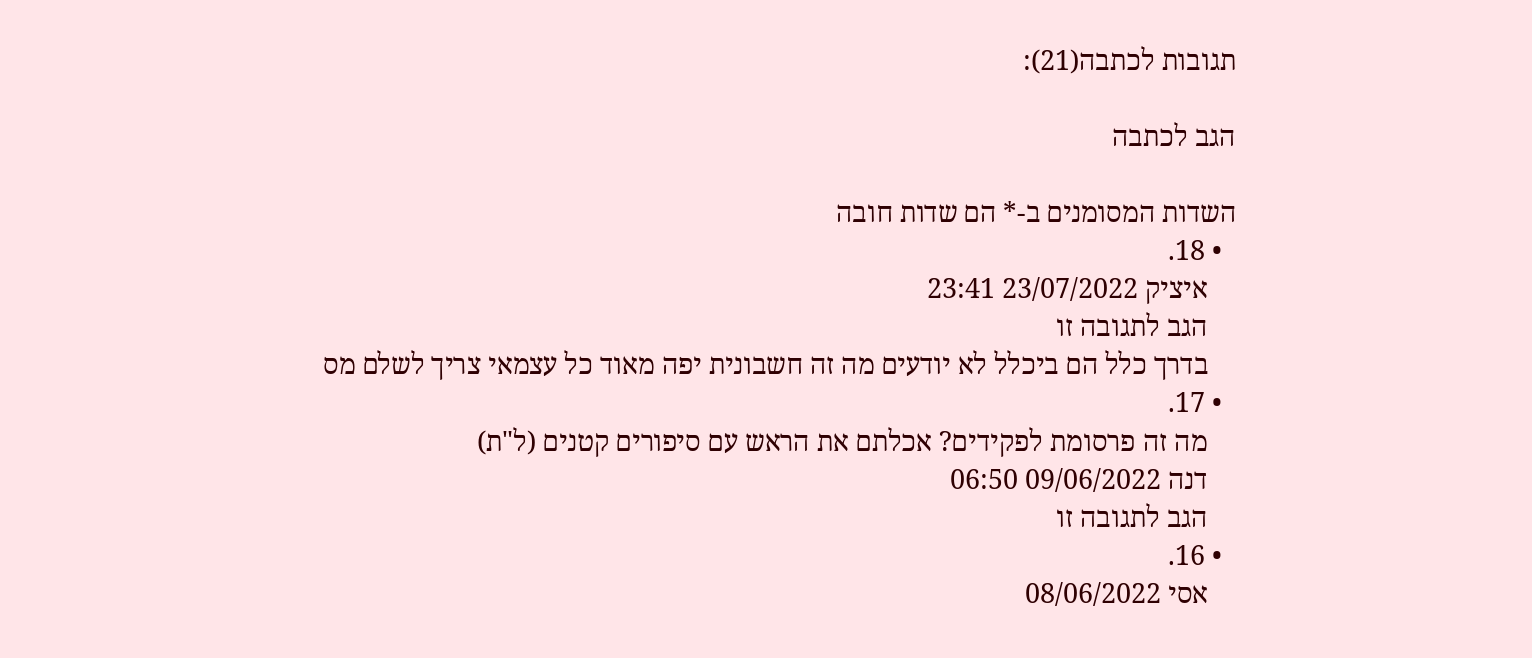תגובות לכתבה(21):

הגב לכתבה

השדות המסומנים ב-* הם שדות חובה
  • 18.
    איציק 23/07/2022 23:41
    הגב לתגובה זו
    בדרך כלל הם ביכלל לא יודעים מה זה חשבונית יפה מאוד כל עצמאי צריך לשלם מס
  • 17.
    מה זה פרסומת לפקידים? אכלתם את הראש עם סיפורים קטנים (ל"ת)
    דנה 09/06/2022 06:50
    הגב לתגובה זו
  • 16.
    אסי 08/06/2022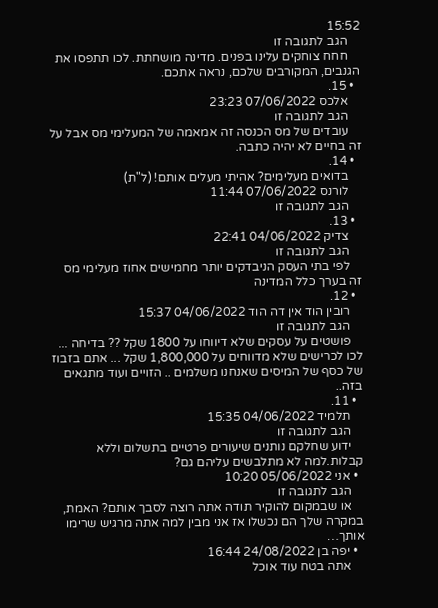15:52
    הגב לתגובה זו
    חחח צוחקים עלינו בפנים. מדינה מושחתת. לכו תתפסו את הגנבים, המקורבים שלכם, נראה אתכם.
  • 15.
    אלכס 07/06/2022 23:23
    הגב לתגובה זו
    עובדים של מס הכנסה זה אמאמה של המעלימי מס אבל על זה בחיים לא יהיה כתבה.
  • 14.
    בדואים מעלימים? אהיתי מעלים אותם! (ל"ת)
    לורנס 07/06/2022 11:44
    הגב לתגובה זו
  • 13.
    צדיק 04/06/2022 22:41
    הגב לתגובה זו
    לפי בתי העסק הניבדקים יותר מחמישים אחוז מעלימי מס זה בערך כלל המדינה
  • 12.
    רובין הוד אין דה הוד 04/06/2022 15:37
    הגב לתגובה זו
    פושטים על עסקים שלא דיווחו על 1800 שקל ?? בדיחה ... לכו לכרישים שלא מדווחים על 1,800,000 שקל ... אתם בזבוז של כסף של המיסים שאנחנו משלמים .. הזויים ועוד מתגאים בזה..
  • 11.
    תלמיד 04/06/2022 15:35
    הגב לתגובה זו
    ידוע שחלקם נותנים שיעורים פרטיים בתשלום וללא קבלות.למה לא מתלבשים עליהם גם?
  • אני 05/06/2022 10:20
    הגב לתגובה זו
    או שבמקום להוקיר תודה אתה רוצה לסבך אותם? האמת, במקרה שלך הם נכשלו אז אני מבין למה אתה מרגיש שרימו אותך…
  • יפה בן 24/08/2022 16:44
    אתה בטח עוד אוכל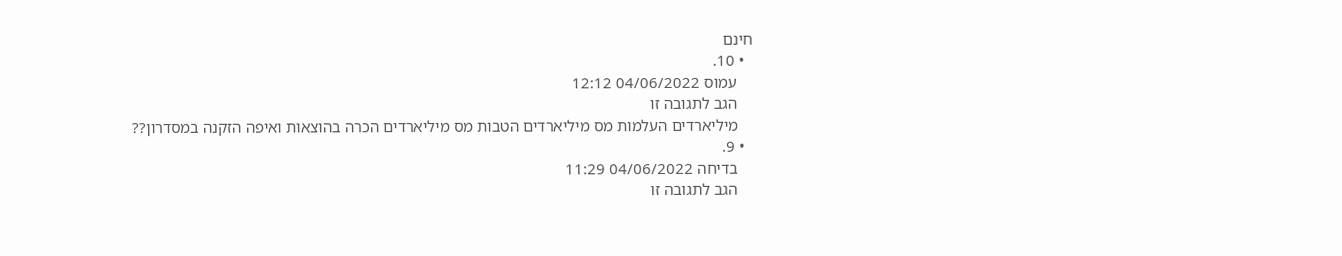חינם
  • 10.
    עמוס 04/06/2022 12:12
    הגב לתגובה זו
    מיליארדים העלמות מס מיליארדים הטבות מס מיליארדים הכרה בהוצאות ואיפה הזקנה במסדרון??
  • 9.
    בדיחה 04/06/2022 11:29
    הגב לתגובה זו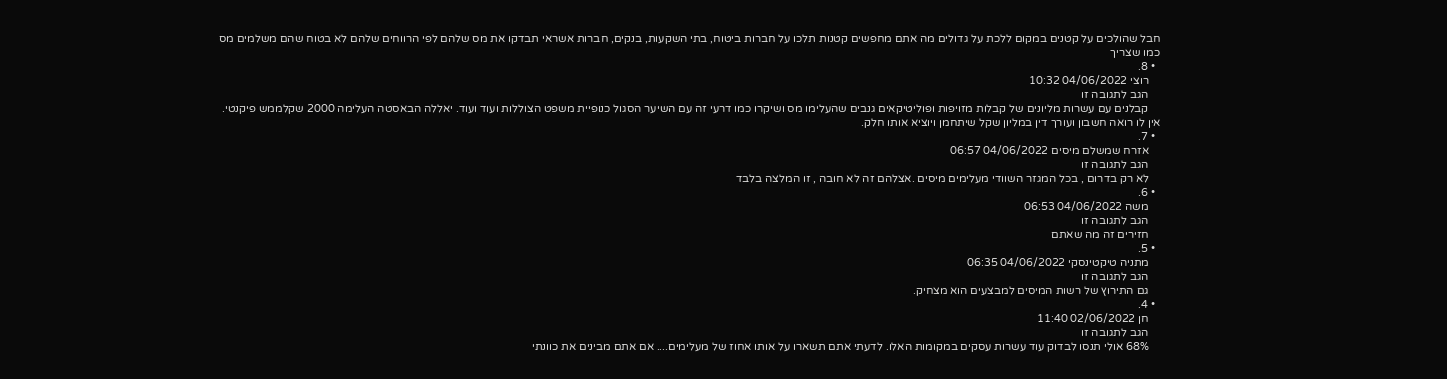חבל שהולכים על קטנים במקום ללכת על גדולים מה אתם מחפשים קטנות תלכו על חברות ביטוח, בתי השקעות, בנקים, חברות אשראי תבדקו את מס שלהם לפי הרווחים שלהם לא בטוח שהם משלמים מס כמו שצריך
  • 8.
    רוצי 04/06/2022 10:32
    הגב לתגובה זו
    קבלנים עם עשרות מליונים של קבלות מזויפות ופוליטיקאים גנבים שהעלימו מס ושיקרו כמו דרעי זה עם השיער הסגול כנופיית משפט הצוללות ועוד ועוד. יאללה הבאסטה העלימה 2000 שקלממש פיקנטי. אין לו רואה חשבון ועורך דין במליון שקל שיתחמן ויוציא אותו חלק.
  • 7.
    אזרח שמשלם מיסים 04/06/2022 06:57
    הגב לתגובה זו
    לא רק בדרום , בכל המגזר השוודי מעלימים מיסים .אצלהם זה לא חובה , זו המלצה בלבד
  • 6.
    משה 04/06/2022 06:53
    הגב לתגובה זו
    חזירים זה מה שאתם
  • 5.
    מתניה טיקטינסקי 04/06/2022 06:35
    הגב לתגובה זו
    גם התירוץ של רשות המיסים למבצעים הוא מצחיק.
  • 4.
    חן 02/06/2022 11:40
    הגב לתגובה זו
    68% אולי תנסו לבדוק עוד עשרות עסקים במקומות האלו. לדעתי אתם תשארו על אותו אחוז של מעלימים.... אם אתם מבינים את כוונתי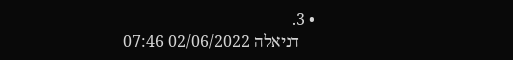• 3.
    דניאלה 02/06/2022 07:46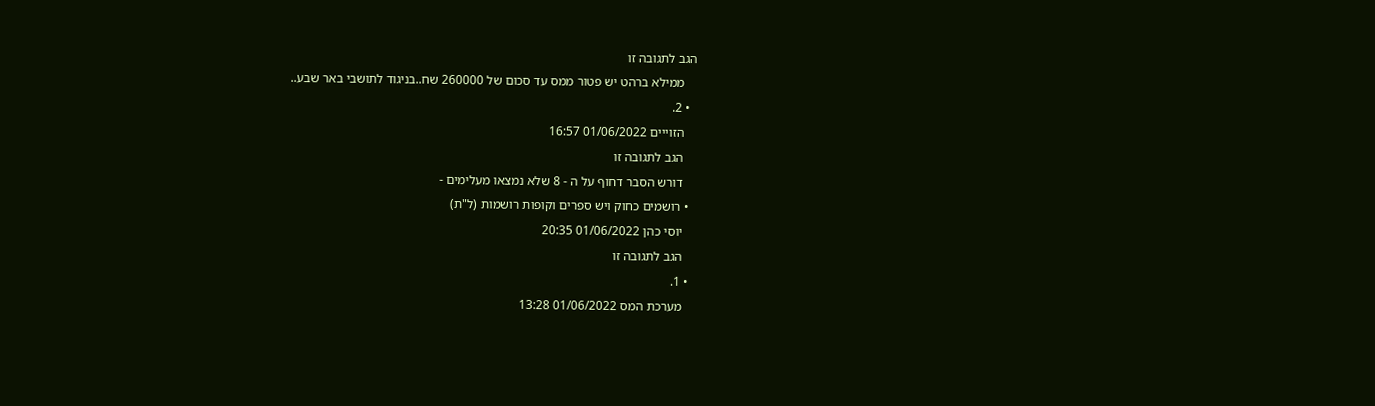הגב לתגובה זו
    ממילא ברהט יש פטור ממס עד סכום של 260000 שח..בניגוד לתושבי באר שבע..
  • 2.
    הזוייים 01/06/2022 16:57
    הגב לתגובה זו
    דורש הסבר דחוף על ה - 8 שלא נמצאו מעלימים -
  • רושמים כחוק ויש ספרים וקופות רושמות (ל"ת)
    יוסי כהן 01/06/2022 20:35
    הגב לתגובה זו
  • 1.
    מערכת המס 01/06/2022 13:28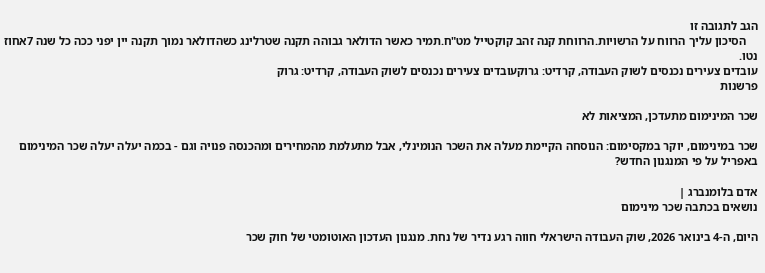הגב לתגובה זו
    הסיכון עליך הרווח על הרשויות.הרווחת קנה זהב קוקטייל מט"ח.תמיר כאשר הדולאר גבוהה תקנה שטרלינג כשהדולאר נמוך תקנה יין יפני ככה כל שנה 7אחוז נטו.
עובדים צעירים נכנסים לשוק העבודה, קרדיט: גרוקעובדים צעירים נכנסים לשוק העבודה, קרדיט: גרוק
פרשנות

שכר המינימום מתעדכן, המציאות לא

שכר במינימום, יוקר במקסימום: הנוסחה הקיימת מעלה את השכר הנומינלי, אבל מתעלמת מהמחירים ומהכנסה פנויה וגם - בכמה יעלה יעלה שכר המינימום באפריל על פי המנגנון החדש?

אדם בלומנברג |
נושאים בכתבה שכר מינימום

היום, ה-4 בינואר 2026, שוק העבודה הישראלי חווה רגע נדיר של נחת. מנגנון העדכון האוטומטי של חוק שכר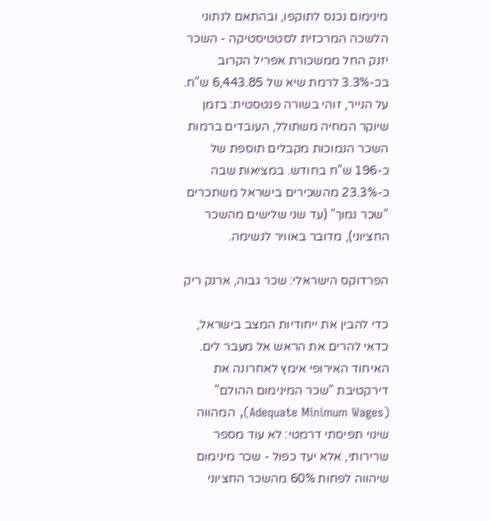מינימום נכנס לתוקפו, ובהתאם לנתוני הלשכה המרכזית לסטטיסטיקה - השכר יזנק החל ממשכורת אפריל הקרוב בכ-3.3% לרמת שיא של 6,443.85 ש"ח. על הנייר, זוהי בשורה פנטסטית: בזמן שיוקר המחיה משתולל, העובדים ברמות השכר הנמוכות מקבלים תוספת של כ-196 ש"ח בחודש. במציאות שבה כ-23.3% מהשכירים בישראל משתכרים "שכר נמוך" (עד שני שלישים מהשכר החציוני), מדובר באוויר לנשימה.

הפרדוקס הישראלי: שכר גבוה, ארנק ריק

כדי להבין את ייחודיות המצב בישראל, כדאי להרים את הראש אל מעבר לים. האיחוד האירופי אימץ לאחרונה את דירקטיבת "שכר המינימום ההולם" (Adequate Minimum Wages), המהווה שינוי תפיסתי דרמטי: לא עוד מספר שרירותי, אלא יעד כפול - שכר מינימום שיהווה לפחות 60% מהשכר החציוני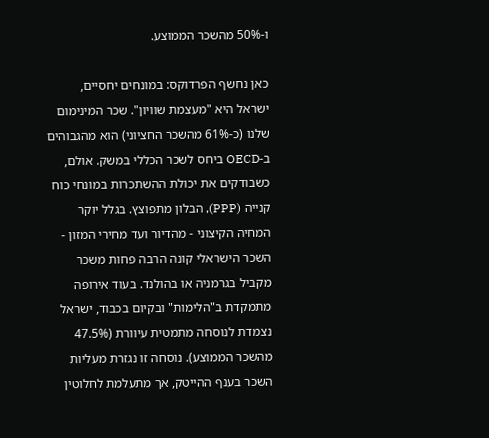ו-50% מהשכר הממוצע.

כאן נחשף הפרדוקס: במונחים יחסיים, ישראל היא "מעצמת שוויון". שכר המינימום שלנו (כ-61% מהשכר החציוני) הוא מהגבוהים ב-OECD ביחס לשכר הכללי במשק. אולם, כשבודקים את יכולת ההשתכרות במונחי כוח קנייה (PPP), הבלון מתפוצץ. בגלל יוקר המחיה הקיצוני - מהדיור ועד מחירי המזון - השכר הישראלי קונה הרבה פחות משכר מקביל בגרמניה או בהולנד. בעוד אירופה מתמקדת ב"הלימות" ובקיום בכבוד, ישראל נצמדת לנוסחה מתמטית עיוורת (47.5% מהשכר הממוצע). נוסחה זו נגזרת מעליות השכר בענף ההייטק, אך מתעלמת לחלוטין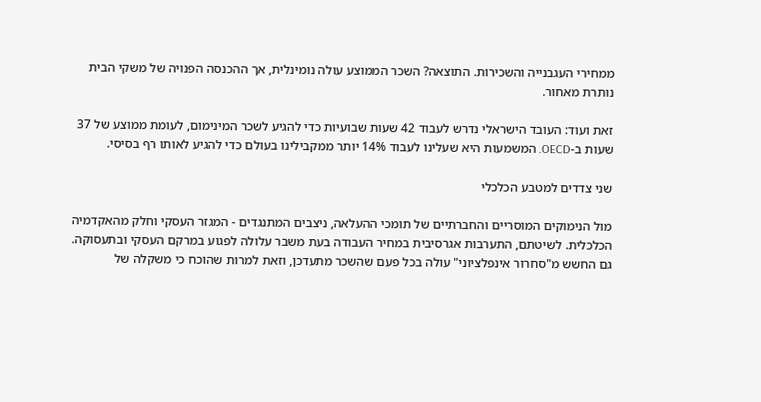ממחירי העגבנייה והשכירות. התוצאה? השכר הממוצע עולה נומינלית, אך ההכנסה הפנויה של משקי הבית נותרת מאחור.

זאת ועוד: העובד הישראלי נדרש לעבוד 42 שעות שבועיות כדי להגיע לשכר המינימום, לעומת ממוצע של 37 שעות ב-OECD. המשמעות היא שעלינו לעבוד 14% יותר ממקבילינו בעולם כדי להגיע לאותו רף בסיסי.

שני צדדים למטבע הכלכלי

מול הנימוקים המוסריים והחברתיים של תומכי ההעלאה, ניצבים המתנגדים - המגזר העסקי וחלק מהאקדמיה הכלכלית. לשיטתם, התערבות אגרסיבית במחיר העבודה בעת משבר עלולה לפגוע במרקם העסקי ובתעסוקה. גם החשש מ"סחרור אינפלציוני" עולה בכל פעם שהשכר מתעדכן, וזאת למרות שהוכח כי משקלה של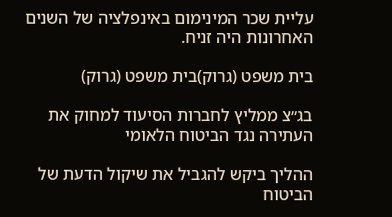עליית שכר המינימום באינפלציה של השנים האחרונות היה זניח.

בית משפט (גרוק)בית משפט (גרוק)

בג״צ ממליץ לחברות הסיעוד למחוק את העתירה נגד הביטוח הלאומי

ההליך ביקש להגביל את שיקול הדעת של הביטוח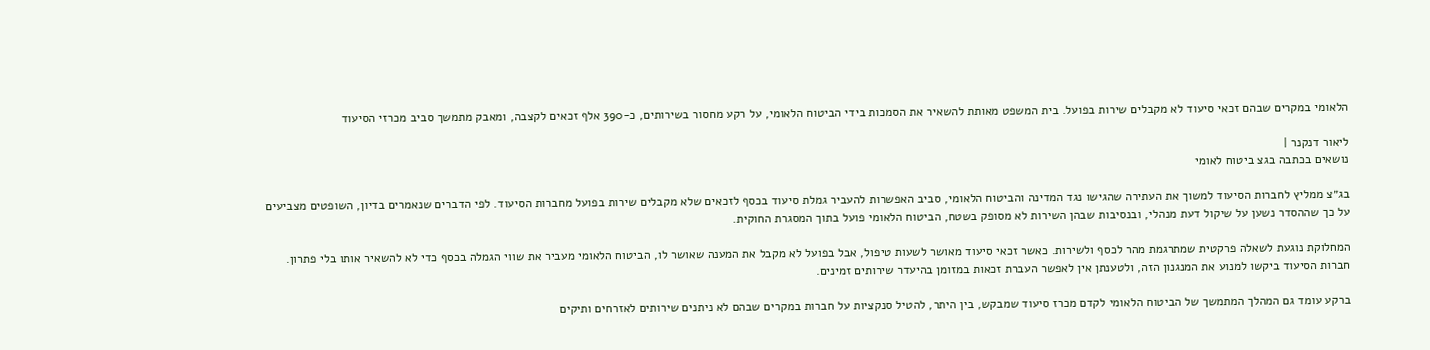הלאומי במקרים שבהם זכאי סיעוד לא מקבלים שירות בפועל. בית המשפט מאותת להשאיר את הסמכות בידי הביטוח הלאומי, על רקע מחסור בשירותים, כ-390 אלף זכאים לקצבה, ומאבק מתמשך סביב מכרזי הסיעוד

ליאור דנקנר |
נושאים בכתבה בגצ ביטוח לאומי

בג״צ ממליץ לחברות הסיעוד למשוך את העתירה שהגישו נגד המדינה והביטוח הלאומי, סביב האפשרות להעביר גמלת סיעוד בכסף לזכאים שלא מקבלים שירות בפועל מחברות הסיעוד. לפי הדברים שנאמרים בדיון, השופטים מצביעים על כך שההסדר נשען על שיקול דעת מנהלי, ובנסיבות שבהן השירות לא מסופק בשטח, הביטוח הלאומי פועל בתוך המסגרת החוקית.

המחלוקת נוגעת לשאלה פרקטית שמתרגמת מהר לכסף ולשירות. כאשר זכאי סיעוד מאושר לשעות טיפול, אבל בפועל לא מקבל את המענה שאושר לו, הביטוח הלאומי מעביר את שווי הגמלה בכסף כדי לא להשאיר אותו בלי פתרון. חברות הסיעוד ביקשו למנוע את המנגנון הזה, ולטענתן אין לאפשר העברת זכאות במזומן בהיעדר שירותים זמינים.

ברקע עומד גם המהלך המתמשך של הביטוח הלאומי לקדם מכרז סיעוד שמבקש, בין היתר, להטיל סנקציות על חברות במקרים שבהם לא ניתנים שירותים לאזרחים ותיקים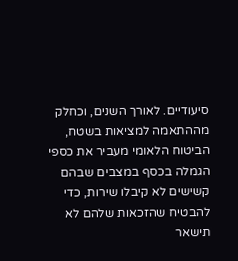סיעודיים. לאורך השנים, וכחלק מההתאמה למציאות בשטח, הביטוח הלאומי מעביר את כספי הגמלה בכסף במצבים שבהם קשישים לא קיבלו שירות, כדי להבטיח שהזכאות שלהם לא תישאר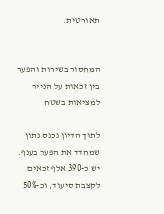תאורטית.


המחסור בשירות והפער בין זכאות על הנייר למציאות בשטח

לתוך הדיון נכנס נתון שמחדד את הפער בענף. יש כ-390 אלף זכאים לקצבת סיעוד, וכ-50%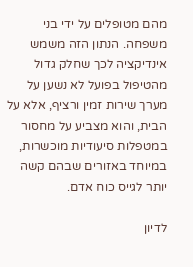מהם מטופלים על ידי בני משפחה. הנתון הזה משמש אינדיקציה לכך שחלק גדול מהטיפול בפועל לא נשען על מערך שירות זמין ורציף, אלא על הבית, והוא מצביע על מחסור במטפלות סיעודיות מוכשרות, במיוחד באזורים שבהם קשה יותר לגייס כוח אדם.

לדיון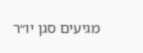מגיעים סגן יו״ר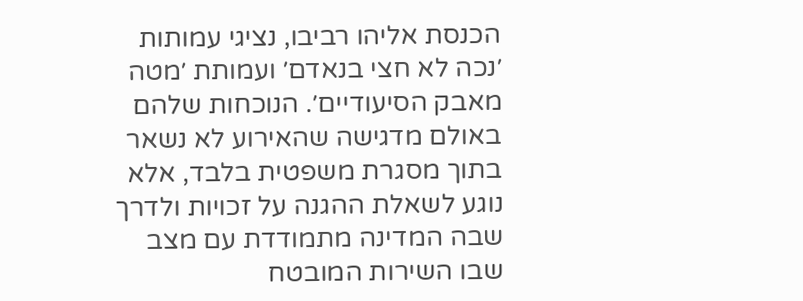הכנסת אליהו רביבו, נציגי עמותות ׳נכה לא חצי בנאדם׳ ועמותת ׳מטה מאבק הסיעודיים׳. הנוכחות שלהם באולם מדגישה שהאירוע לא נשאר בתוך מסגרת משפטית בלבד, אלא נוגע לשאלת ההגנה על זכויות ולדרך שבה המדינה מתמודדת עם מצב שבו השירות המובטח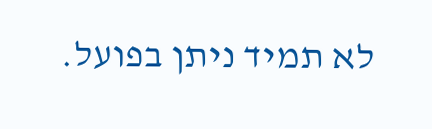לא תמיד ניתן בפועל.